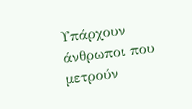Υπάρχουν άνθρωποι που μετρούν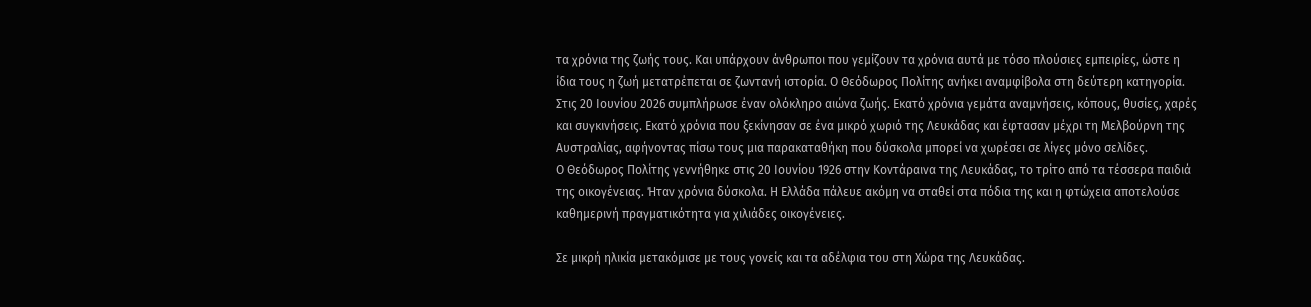τα χρόνια της ζωής τους. Και υπάρχουν άνθρωποι που γεμίζουν τα χρόνια αυτά με τόσο πλούσιες εμπειρίες, ώστε η ίδια τους η ζωή μετατρέπεται σε ζωντανή ιστορία. Ο Θεόδωρος Πολίτης ανήκει αναμφίβολα στη δεύτερη κατηγορία.
Στις 20 Ιουνίου 2026 συμπλήρωσε έναν ολόκληρο αιώνα ζωής. Εκατό χρόνια γεμάτα αναμνήσεις, κόπους, θυσίες, χαρές και συγκινήσεις. Εκατό χρόνια που ξεκίνησαν σε ένα μικρό χωριό της Λευκάδας και έφτασαν μέχρι τη Μελβούρνη της Αυστραλίας, αφήνοντας πίσω τους μια παρακαταθήκη που δύσκολα μπορεί να χωρέσει σε λίγες μόνο σελίδες.
Ο Θεόδωρος Πολίτης γεννήθηκε στις 20 Ιουνίου 1926 στην Κοντάραινα της Λευκάδας, το τρίτο από τα τέσσερα παιδιά της οικογένειας. Ήταν χρόνια δύσκολα. Η Ελλάδα πάλευε ακόμη να σταθεί στα πόδια της και η φτώχεια αποτελούσε καθημερινή πραγματικότητα για χιλιάδες οικογένειες.

Σε μικρή ηλικία μετακόμισε με τους γονείς και τα αδέλφια του στη Χώρα της Λευκάδας.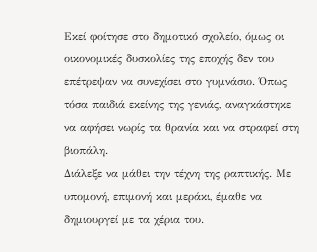Εκεί φοίτησε στο δημοτικό σχολείο, όμως οι οικονομικές δυσκολίες της εποχής δεν του επέτρεψαν να συνεχίσει στο γυμνάσιο. Όπως τόσα παιδιά εκείνης της γενιάς, αναγκάστηκε να αφήσει νωρίς τα θρανία και να στραφεί στη βιοπάλη.
Διάλεξε να μάθει την τέχνη της ραπτικής. Με υπομονή, επιμονή και μεράκι, έμαθε να δημιουργεί με τα χέρια του.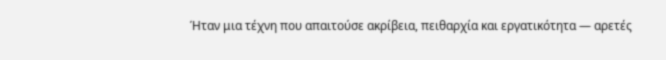Ήταν μια τέχνη που απαιτούσε ακρίβεια, πειθαρχία και εργατικότητα — αρετές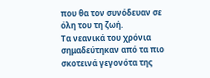που θα τον συνόδευαν σε όλη του τη ζωή.
Τα νεανικά του χρόνια σημαδεύτηκαν από τα πιο σκοτεινά γεγονότα της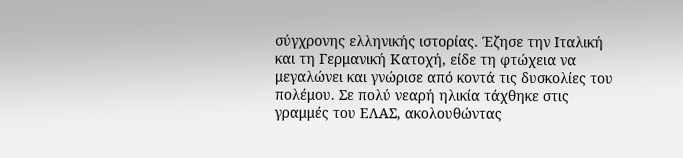σύγχρονης ελληνικής ιστορίας. Έζησε την Ιταλική και τη Γερμανική Κατοχή, είδε τη φτώχεια να μεγαλώνει και γνώρισε από κοντά τις δυσκολίες του πολέμου. Σε πολύ νεαρή ηλικία τάχθηκε στις γραμμές του ΕΛΑΣ, ακολουθώντας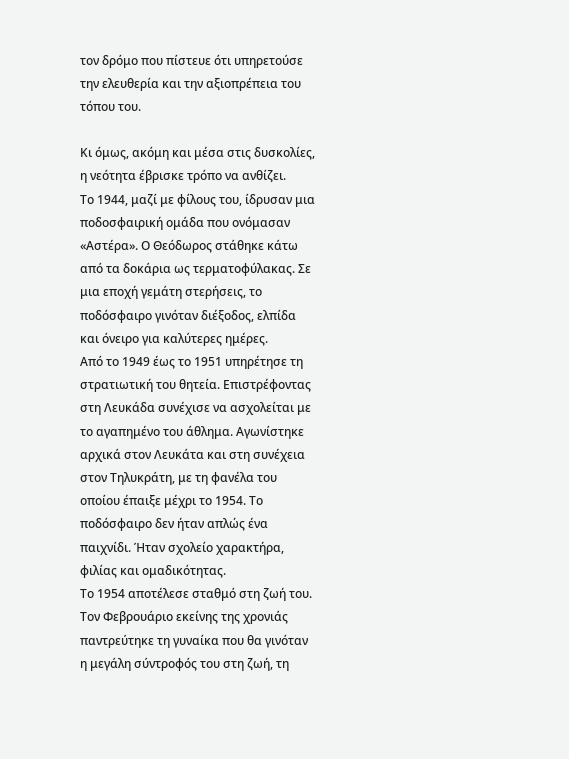τον δρόμο που πίστευε ότι υπηρετούσε την ελευθερία και την αξιοπρέπεια του τόπου του.

Κι όμως, ακόμη και μέσα στις δυσκολίες, η νεότητα έβρισκε τρόπο να ανθίζει.
Το 1944, μαζί με φίλους του, ίδρυσαν μια ποδοσφαιρική ομάδα που ονόμασαν «Αστέρα». Ο Θεόδωρος στάθηκε κάτω από τα δοκάρια ως τερματοφύλακας. Σε μια εποχή γεμάτη στερήσεις, το ποδόσφαιρο γινόταν διέξοδος, ελπίδα και όνειρο για καλύτερες ημέρες.
Από το 1949 έως το 1951 υπηρέτησε τη στρατιωτική του θητεία. Επιστρέφοντας στη Λευκάδα συνέχισε να ασχολείται με το αγαπημένο του άθλημα. Αγωνίστηκε αρχικά στον Λευκάτα και στη συνέχεια στον Τηλυκράτη, με τη φανέλα του οποίου έπαιξε μέχρι το 1954. Το ποδόσφαιρο δεν ήταν απλώς ένα παιχνίδι. Ήταν σχολείο χαρακτήρα, φιλίας και ομαδικότητας.
Το 1954 αποτέλεσε σταθμό στη ζωή του.
Τον Φεβρουάριο εκείνης της χρονιάς παντρεύτηκε τη γυναίκα που θα γινόταν η μεγάλη σύντροφός του στη ζωή, τη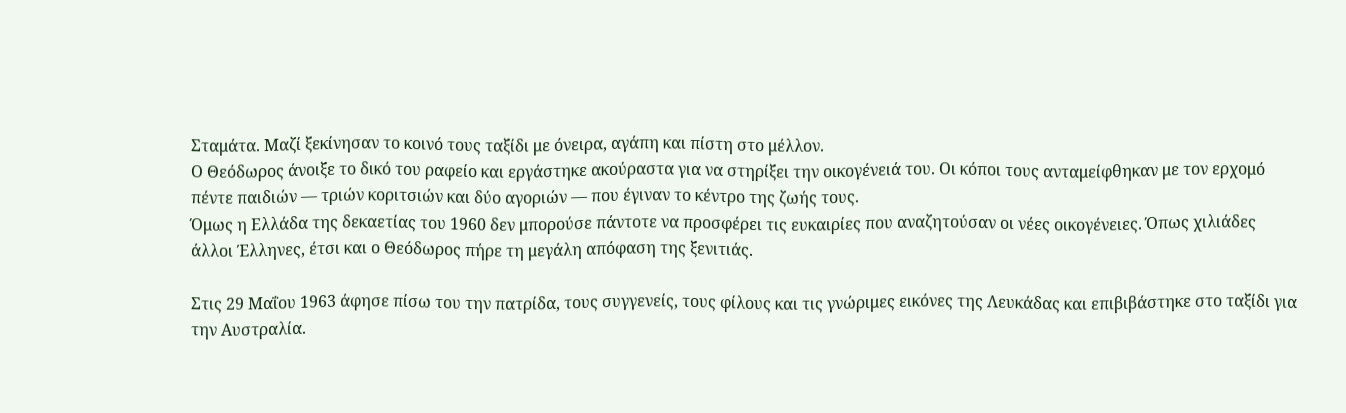Σταμάτα. Μαζί ξεκίνησαν το κοινό τους ταξίδι με όνειρα, αγάπη και πίστη στο μέλλον.
Ο Θεόδωρος άνοιξε το δικό του ραφείο και εργάστηκε ακούραστα για να στηρίξει την οικογένειά του. Οι κόποι τους ανταμείφθηκαν με τον ερχομό πέντε παιδιών — τριών κοριτσιών και δύο αγοριών — που έγιναν το κέντρο της ζωής τους.
Όμως η Ελλάδα της δεκαετίας του 1960 δεν μπορούσε πάντοτε να προσφέρει τις ευκαιρίες που αναζητούσαν οι νέες οικογένειες. Όπως χιλιάδες άλλοι Έλληνες, έτσι και ο Θεόδωρος πήρε τη μεγάλη απόφαση της ξενιτιάς.

Στις 29 Μαΐου 1963 άφησε πίσω του την πατρίδα, τους συγγενείς, τους φίλους και τις γνώριμες εικόνες της Λευκάδας και επιβιβάστηκε στο ταξίδι για την Αυστραλία.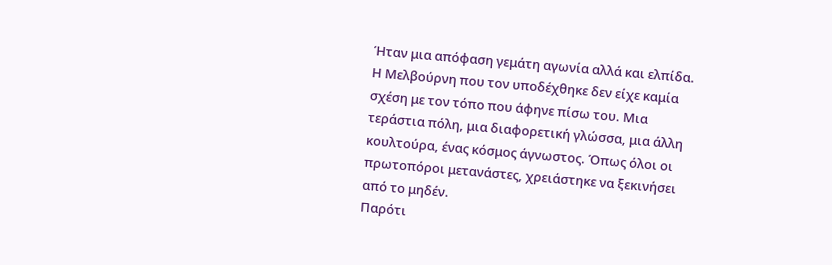Ήταν μια απόφαση γεμάτη αγωνία αλλά και ελπίδα.
Η Μελβούρνη που τον υποδέχθηκε δεν είχε καμία σχέση με τον τόπο που άφηνε πίσω του. Μια τεράστια πόλη, μια διαφορετική γλώσσα, μια άλλη κουλτούρα, ένας κόσμος άγνωστος. Όπως όλοι οι πρωτοπόροι μετανάστες, χρειάστηκε να ξεκινήσει από το μηδέν.
Παρότι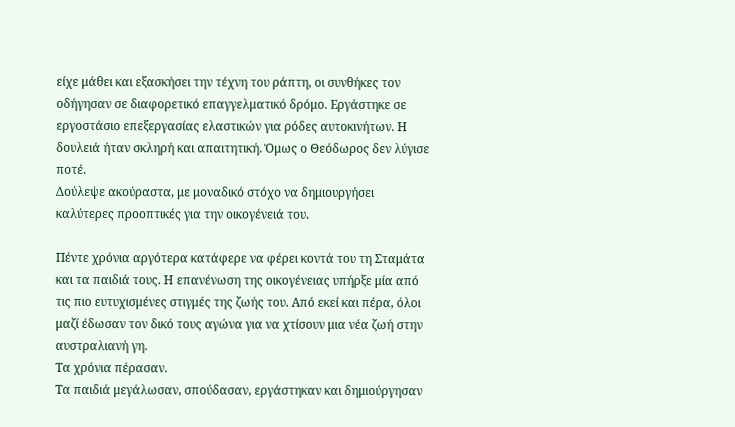είχε μάθει και εξασκήσει την τέχνη του ράπτη, οι συνθήκες τον οδήγησαν σε διαφορετικό επαγγελματικό δρόμο. Εργάστηκε σε εργοστάσιο επεξεργασίας ελαστικών για ρόδες αυτοκινήτων. Η δουλειά ήταν σκληρή και απαιτητική. Όμως ο Θεόδωρος δεν λύγισε ποτέ.
Δούλεψε ακούραστα, με μοναδικό στόχο να δημιουργήσει καλύτερες προοπτικές για την οικογένειά του.

Πέντε χρόνια αργότερα κατάφερε να φέρει κοντά του τη Σταμάτα και τα παιδιά τους. Η επανένωση της οικογένειας υπήρξε μία από τις πιο ευτυχισμένες στιγμές της ζωής του. Από εκεί και πέρα, όλοι μαζί έδωσαν τον δικό τους αγώνα για να χτίσουν μια νέα ζωή στην αυστραλιανή γη.
Τα χρόνια πέρασαν.
Τα παιδιά μεγάλωσαν, σπούδασαν, εργάστηκαν και δημιούργησαν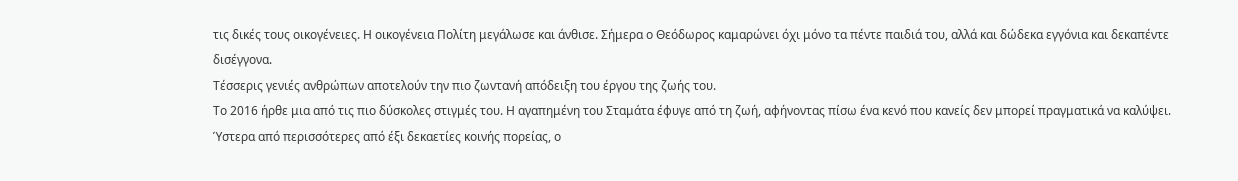τις δικές τους οικογένειες. Η οικογένεια Πολίτη μεγάλωσε και άνθισε. Σήμερα ο Θεόδωρος καμαρώνει όχι μόνο τα πέντε παιδιά του, αλλά και δώδεκα εγγόνια και δεκαπέντε δισέγγονα.
Τέσσερις γενιές ανθρώπων αποτελούν την πιο ζωντανή απόδειξη του έργου της ζωής του.
Το 2016 ήρθε μια από τις πιο δύσκολες στιγμές του. Η αγαπημένη του Σταμάτα έφυγε από τη ζωή, αφήνοντας πίσω ένα κενό που κανείς δεν μπορεί πραγματικά να καλύψει. Ύστερα από περισσότερες από έξι δεκαετίες κοινής πορείας, ο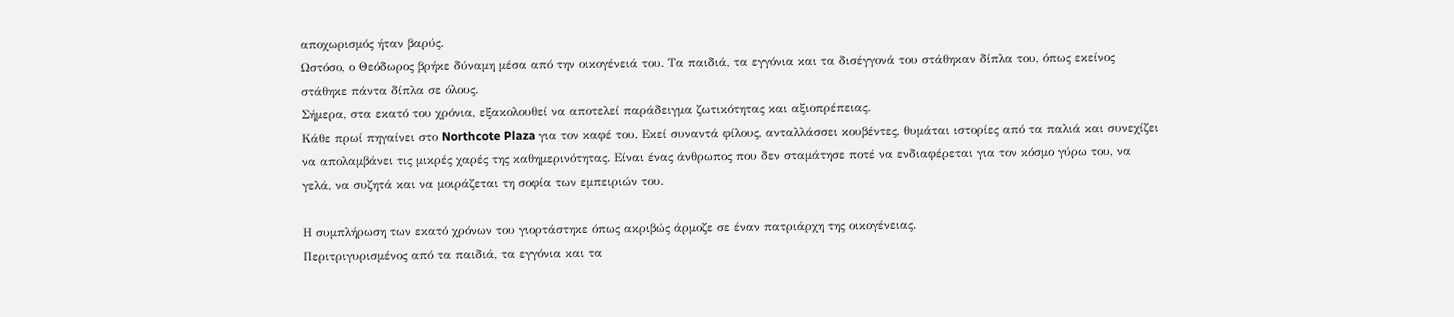αποχωρισμός ήταν βαρύς.
Ωστόσο, ο Θεόδωρος βρήκε δύναμη μέσα από την οικογένειά του. Τα παιδιά, τα εγγόνια και τα δισέγγονά του στάθηκαν δίπλα του, όπως εκείνος στάθηκε πάντα δίπλα σε όλους.
Σήμερα, στα εκατό του χρόνια, εξακολουθεί να αποτελεί παράδειγμα ζωτικότητας και αξιοπρέπειας.
Κάθε πρωί πηγαίνει στο Northcote Plaza για τον καφέ του. Εκεί συναντά φίλους, ανταλλάσσει κουβέντες, θυμάται ιστορίες από τα παλιά και συνεχίζει να απολαμβάνει τις μικρές χαρές της καθημερινότητας. Είναι ένας άνθρωπος που δεν σταμάτησε ποτέ να ενδιαφέρεται για τον κόσμο γύρω του, να γελά, να συζητά και να μοιράζεται τη σοφία των εμπειριών του.

Η συμπλήρωση των εκατό χρόνων του γιορτάστηκε όπως ακριβώς άρμοζε σε έναν πατριάρχη της οικογένειας.
Περιτριγυρισμένος από τα παιδιά, τα εγγόνια και τα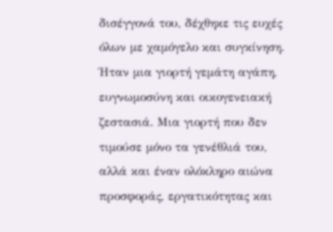δισέγγονά του, δέχθηκε τις ευχές όλων με χαμόγελο και συγκίνηση. Ήταν μια γιορτή γεμάτη αγάπη, ευγνωμοσύνη και οικογενειακή ζεστασιά. Μια γιορτή που δεν τιμούσε μόνο τα γενέθλιά του, αλλά και έναν ολόκληρο αιώνα προσφοράς, εργατικότητας και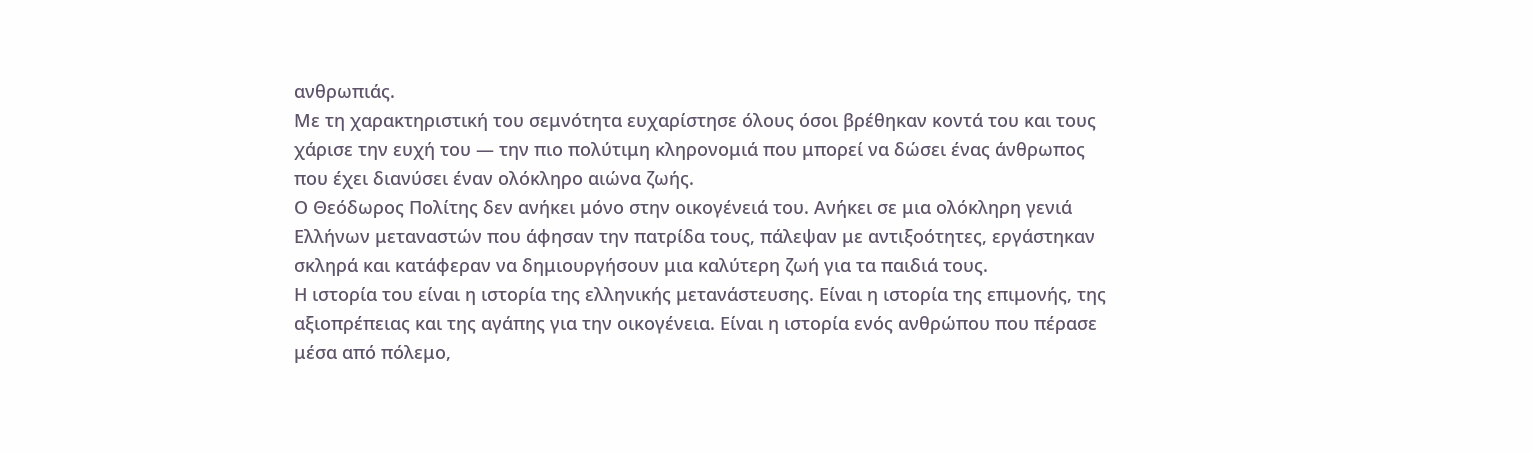ανθρωπιάς.
Με τη χαρακτηριστική του σεμνότητα ευχαρίστησε όλους όσοι βρέθηκαν κοντά του και τους χάρισε την ευχή του — την πιο πολύτιμη κληρονομιά που μπορεί να δώσει ένας άνθρωπος που έχει διανύσει έναν ολόκληρο αιώνα ζωής.
Ο Θεόδωρος Πολίτης δεν ανήκει μόνο στην οικογένειά του. Ανήκει σε μια ολόκληρη γενιά Ελλήνων μεταναστών που άφησαν την πατρίδα τους, πάλεψαν με αντιξοότητες, εργάστηκαν σκληρά και κατάφεραν να δημιουργήσουν μια καλύτερη ζωή για τα παιδιά τους.
Η ιστορία του είναι η ιστορία της ελληνικής μετανάστευσης. Είναι η ιστορία της επιμονής, της αξιοπρέπειας και της αγάπης για την οικογένεια. Είναι η ιστορία ενός ανθρώπου που πέρασε μέσα από πόλεμο,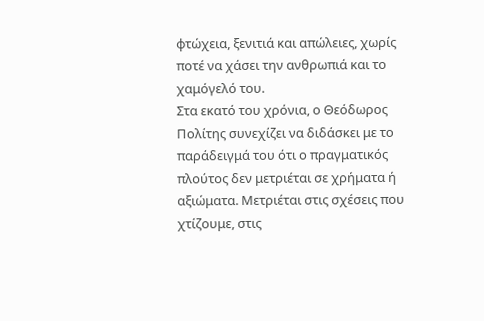φτώχεια, ξενιτιά και απώλειες, χωρίς ποτέ να χάσει την ανθρωπιά και το χαμόγελό του.
Στα εκατό του χρόνια, ο Θεόδωρος Πολίτης συνεχίζει να διδάσκει με το παράδειγμά του ότι ο πραγματικός πλούτος δεν μετριέται σε χρήματα ή αξιώματα. Μετριέται στις σχέσεις που χτίζουμε, στις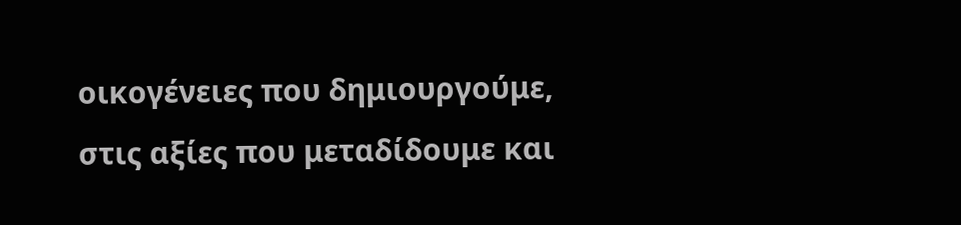οικογένειες που δημιουργούμε, στις αξίες που μεταδίδουμε και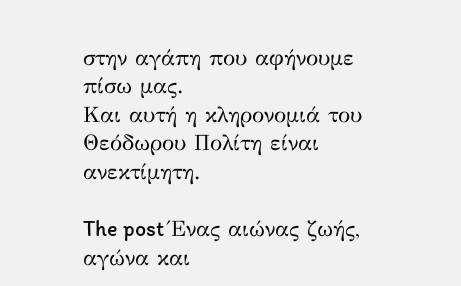στην αγάπη που αφήνουμε πίσω μας.
Και αυτή η κληρονομιά του Θεόδωρου Πολίτη είναι ανεκτίμητη.

The post Ένας αιώνας ζωής, αγώνα και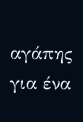αγάπης για ένα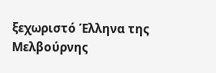ξεχωριστό Έλληνα της Μελβούρνης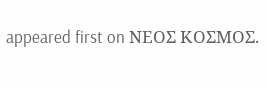appeared first on ΝΕΟΣ ΚΟΣΜΟΣ.